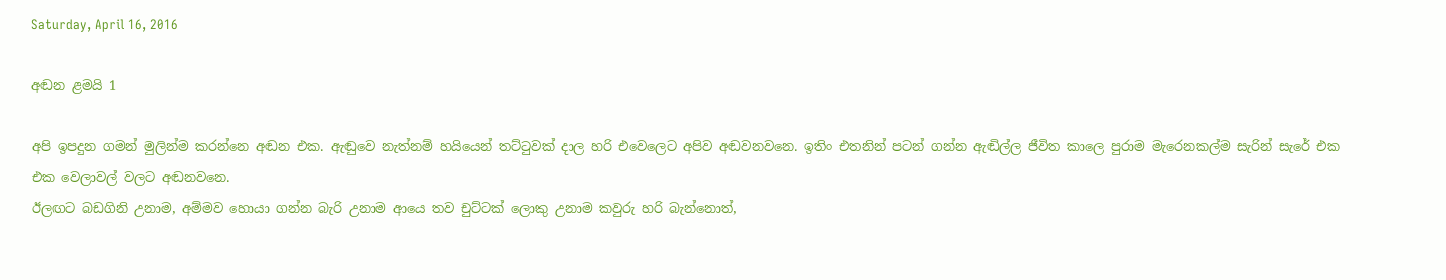Saturday, April 16, 2016

අඬන ළමයි 1

අපි ඉපදුන ගමන් මුලින්ම කරන්නෙ අඬන එක. ඇඬුවෙ නැත්නම් හයියෙන් තට්ටුවක් දාල හරි එවෙලෙට අපිව අඬවනවනෙ. ඉතිං එතනින් පටන් ගන්න ඇඬිල්ල ජීවිත කාලෙ පුරාම මැරෙනකල්ම සැරින් සැරේ එක එක වෙලාවල් වලට අඬනවනෙ.
ඊලඟට බඩගිනි උනාම, අම්මව හොයා ගන්න බැරි උනාම ආයෙ තව චුට්ටක් ලොකු උනාම කවුරු හරි බැන්නොත්,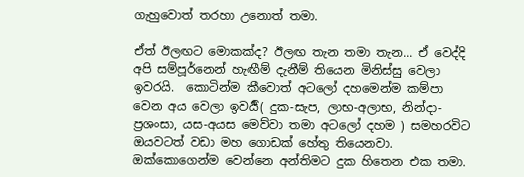ගැහුවොත් තරහා උනොත් තමා.

ඒත් ඊලඟට මොකක්ද? ඊලඟ තැන තමා තැන... ඒ වෙද්දි අපි සම්පූර්නෙන් හැඟීම් දැනීම් තියෙන මිනිස්සු වෙලා ඉවරයි.  කොටින්ම කීවොත් අටලෝ දහමෙන්ම කම්පා වෙන අය වෙලා ඉවර්‍යි( දුක-සැප, ලාභ-අලාභ, නින්දා-ප්‍රශංසා, යස-අයස මෙව්වා තමා අටලෝ දහම ) සමහරවිට ඔයවටත් වඩා මහ ගොඩක් හේතු තියෙනවා. ඔක්කොගෙන්ම වෙන්නෙ අන්තිමට දුක හිතෙන එක තමා.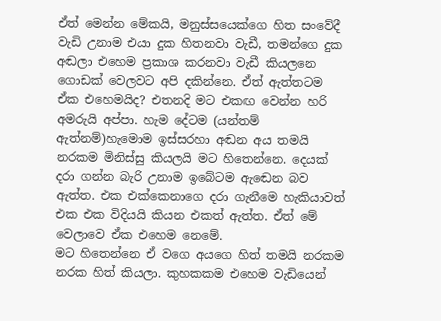ඒත් මෙන්න මේකයි, මනුස්සයෙක්ගෙ හිත සංවේදී වැඩි උනාම එයා දුක හිතනවා වැඩී, තමන්ගෙ දුක අඬලා එහෙම ප්‍රකාශ කරනවා වැඩී කියලනෙ ගොඩක් වෙලවට අපි දකින්නෙ. ඒත් ඇත්තටම ඒක එහෙමයිද? එතනදි මට එකඟ වෙන්න හරි අමරුයි අප්පා. හැම දේටම (යන්තම් ඇත්නම්)හැමොම ඉස්සරහා අඬන අය තමයි නරකම මිනිස්සු කියලයි මට හිතෙන්නෙ. දෙයක් දරා ගන්න බැරි උනාම ඉබේටම ඇඬෙන බව ඇත්ත. එක එක්කෙනාගෙ දරා ගැනීමෙ හැකියාවත් එක එක විදියයි කියන එකත් ඇත්ත. ඒත් මේ වෙලාවෙ ඒක එහෙම නෙමේ.
මට හිතෙන්නෙ ඒ වගෙ අයගෙ හිත් තමයි නරකම නරක හිත් කියලා. කුහකකම එහෙම වැඩියෙන්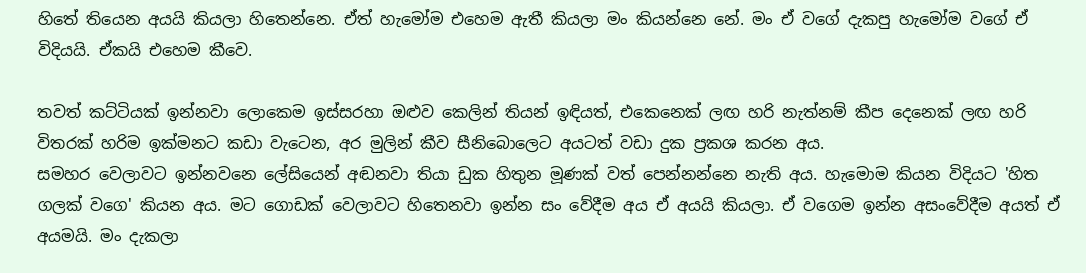හිතේ තියෙන අයයි කියලා හිතෙන්නෙ. ඒත් හැමෝම එහෙම ඇතී කියලා මං කියන්නෙ නේ. මං ඒ වගේ දැකපු හැමෝම වගේ ඒ විදියයි. ඒකයි එහෙම කීවෙ.

තවත් කට්ටියක් ඉන්නවා ලොකෙම ඉස්සරහා ඔළුව කෙලින් තියන් ඉඳියත්, එකෙනෙක් ලඟ හරි නැත්නම් කීප දෙනෙක් ලඟ හරි විතරක් හරිම ඉක්මනට කඩා වැටෙන, අර මුලින් කීව සීනිබොලෙට අයටත් වඩා දුක ප්‍රකශ කරන අය.
සමහර වෙලාවට ඉන්නවනෙ ලේසියෙන් අඬනවා තියා ඩුක හිතුන මූණක් වත් පෙන්නන්නෙ නැති අය. හැමොම කියන විදියට 'හිත ගලක් වගෙ' කියන අය. මට ගොඩක් වෙලාවට හිතෙනවා ඉන්න සං වේදීම අය ඒ අයයි කියලා. ඒ වගෙම ඉන්න අසංවේදීම අයත් ඒ අයමයි. මං දැකලා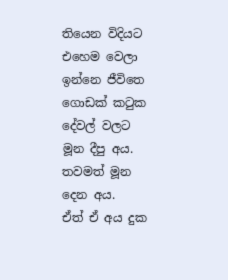තියෙන විදියට එහෙම වෙලා ඉන්නෙ ජීවිතෙ ගොඩක් කටුක දේවල් වලට මූන දීපු අය. තවමත් මූන දෙන අය.
ඒත් ඒ අය දුක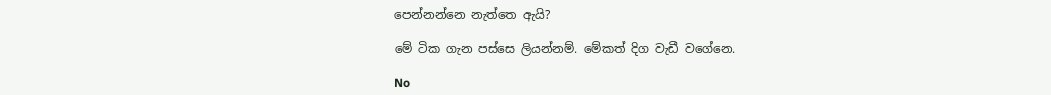පෙන්නන්නෙ නැත්තෙ ඇයි?

මේ ටික ගැන පස්සෙ ලියන්නම්. මේකත් දිග වැඩී වගේනෙ.

No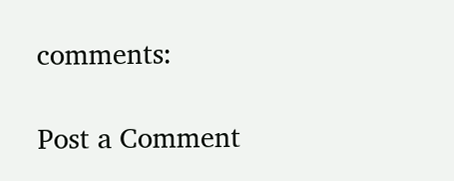comments:

Post a Comment